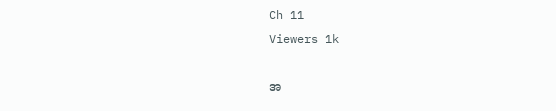Ch 11
Viewers 1k

အ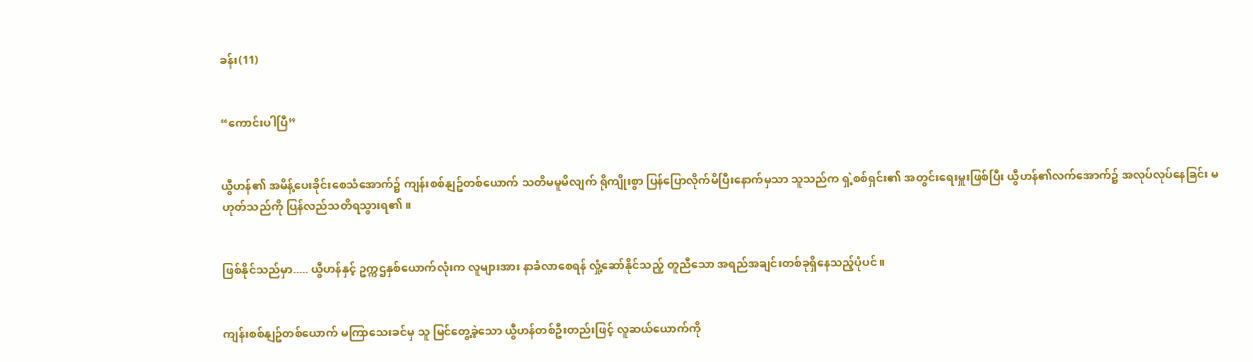ခန်း(11)


“ကောင်းပါပြီ”


ယွီဟန်၏ အမိန့်ပေးခိုင်းစေသံအောက်၌ ကျန်းစစ်နျဥ်တစ်ယောက် သတိမမူမိလျက် ရိုကျိုးစွာ ပြန်ပြောလိုက်မိပြီးနောက်မှသာ သူသည်က ရှဲ့စစ်ရှင်း၏ အတွင်းရေးမှူးဖြစ်ပြီး ယွီဟန်၏လက်အောက်၌ အလုပ်လုပ်နေခြင်း မဟုတ်သည်ကို ပြန်လည်သတိရသွားရ၏။


ဖြစ်နိုင်သည်မှာ..... ယွီဟန်နှင့် ဥက္ကဌနှစ်ယောက်လုံးက လူများအား နာခံလာစေရန် လှုံ့ဆော်နိုင်သည့် တူညီသော အရည်အချင်းတစ်ခုရှိနေသည့်ပုံပင်။


ကျန်းစစ်နျဥ်တစ်ယောက် မကြာသေးခင်မှ သူ မြင်တွေ့ခဲ့သော ယွီဟန်တစ်ဦးတည်းဖြင့် လူဆယ်ယောက်ကို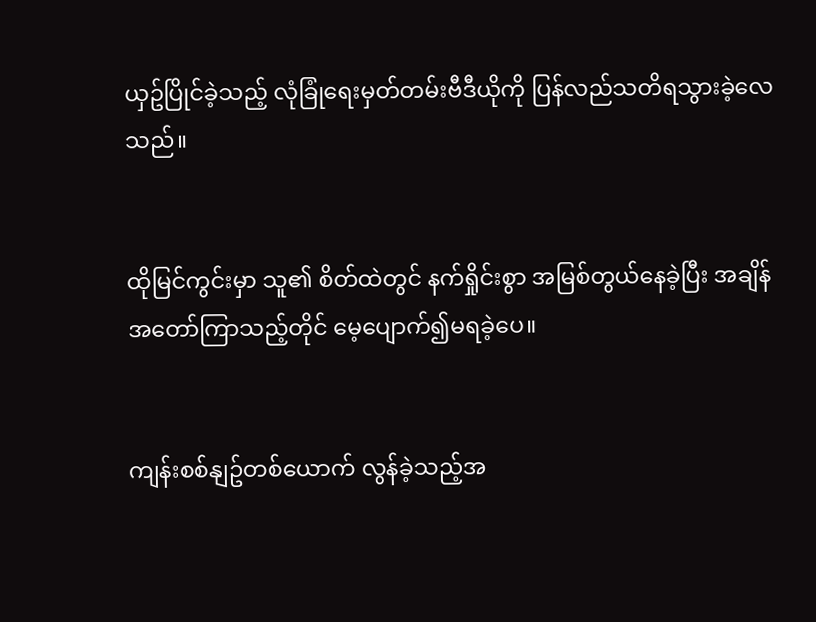ယှဥ်ပြိုင်ခဲ့သည့် လုံခြုံရေးမှတ်တမ်းဗီဒီယိုကို ပြန်လည်သတိရသွားခဲ့လေသည်။


ထိုမြင်ကွင်းမှာ သူ၏ စိတ်ထဲတွင် နက်ရှိုင်းစွာ အမြစ်တွယ်နေခဲ့ပြီး အချိန်အတော်ကြာသည့်တိုင် မေ့ပျောက်၍မရခဲ့ပေ။


ကျန်းစစ်နျဥ်တစ်ယောက် လွန်ခဲ့သည့်အ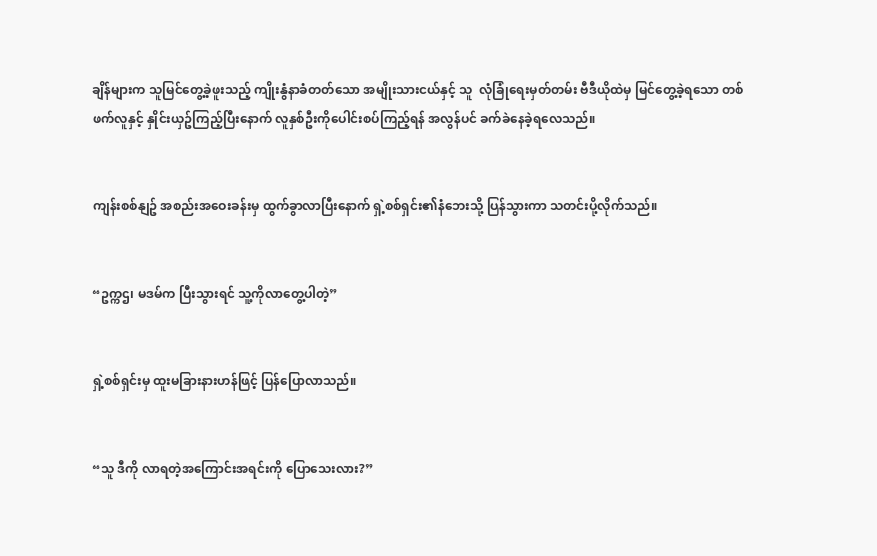ချိန်များက သူမြင်တွေ့ခဲ့ဖူးသည့် ကျိုးနွံနာခံတတ်သော အမျိုးသားငယ်နှင့် သူ  လုံခြုံရေးမှတ်တမ်း ဗီဒီယိုထဲမှ မြင်တွေ့ခဲ့ရသော တစ်ဖက်လူနှင့် နှိုင်းယှဥ်ကြည့်ပြီးနောက် လူနှစ်ဦးကိုပေါင်းစပ်ကြည့်ရန် အလွန်ပင် ခက်ခဲနေခဲ့ရလေသည်။


ကျန်းစစ်နျဥ် အစည်းအဝေးခန်းမှ ထွက်ခွာလာပြီးနောက် ရှဲ့စစ်ရှင်း၏နံဘေးသို့ ပြန်သွားကာ သတင်းပို့လိုက်သည်။


“ဥက္ကဌ၊ မဒမ်က ပြီးသွားရင် သူ့ကိုလာတွေ့ပါတဲ့”


ရှဲ့စစ်ရှင်းမှ ထူးမခြားနားဟန်ဖြင့် ပြန်ပြောလာသည်။


“သူ ဒီကို လာရတဲ့အကြောင်းအရင်းကို ပြောသေးလား?”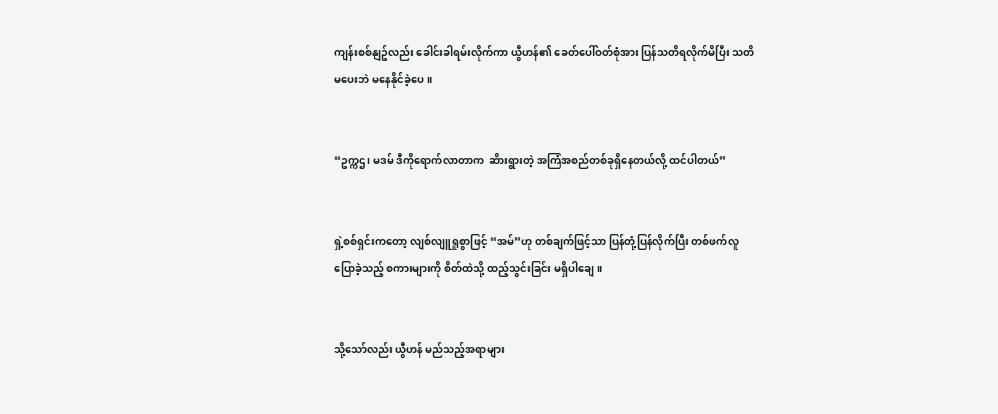ကျန်းစစ်နျဥ်လည်း ခေါင်းခါရမ်းလိုက်ကာ ယွီဟန်၏ ခေတ်ပေါ်ဝတ်စုံအား ပြန်သတိရလိုက်မိပြီး သတိမပေးဘဲ မနေနိုင်ခဲ့ပေ။


“ဥက္ကဌ၊ မဒမ် ဒီကိုရောက်လာတာက  ဆိားရွားတဲ့ အကြံအစည်တစ်ခုရှိနေတယ်လို့ ထင်ပါတယ်”


ရှဲ့စစ်ရှင်းကတော့ လျစ်လျူရှုစွာဖြင့် “အမ်”ဟု တစ်ချက်ဖြင့်သာ ပြန်တုံ့ပြန်လိုက်ပြီး တစ်ဖက်လူပြောခဲ့သည့် စကားများကို စိတ်ထဲသို့ ထည့်သွင်းခြင်း မရှိပါချေ။


သို့သော်လည်း ယွီဟန် မည်သည့်အရာများ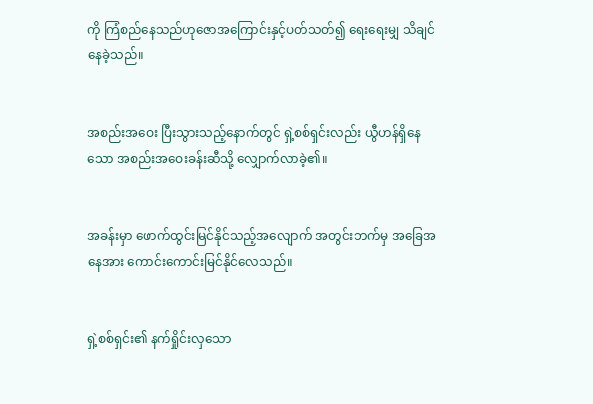ကို ကြံစည်နေသည်ဟုဇောအကြောင်းနှင့်ပတ်သတ်၍ ရေးရေးမျှ သိချင်နေခဲ့သည်။


အစည်းအဝေး ပြီးသွားသည့်နောက်တွင် ရှဲ့စစ်ရှင်းလည်း ယွီဟန်ရှိနေသော အစည်းအဝေးခန်းဆီသို့ လျှောက်လာခဲ့၏။


အခန်းမှာ ဖောက်ထွင်းမြင်နိုင်သည့်အလျောက် အတွင်းဘက်မှ အခြေအနေအား ကောင်းကောင်းမြင်နိုင်လေသည်။


ရှဲ့စစ်ရှင်း၏ နက်ရှိုင်းလှသော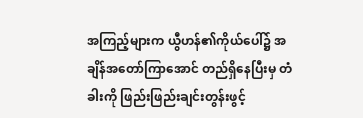အကြည့်များက ယွီဟန်၏ကိုယ်ပေါ်၌ အချိန်အတော်ကြာအောင် တည်ရှိနေပြီး‌မှ တံခါးကို ဖြည်းဖြည်းချင်းတွန်းဖွင့်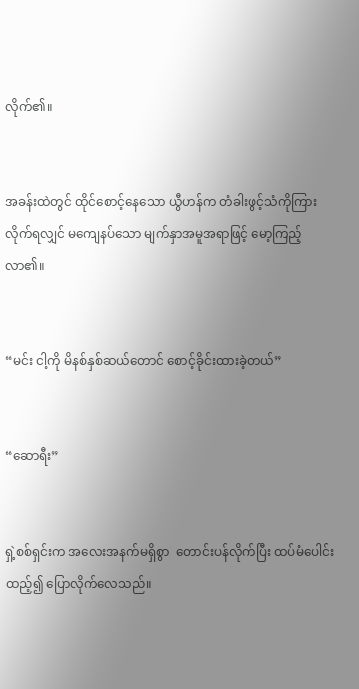လိုက်၏။


အခန်းထဲတွင် ထိုင်စောင့်နေသော ယွီဟန်က တံခါးဖွင့်သံကိုကြားလိုက်ရလျှင် မကျေနပ်သော မျက်နှာအမူအရာဖြင့် မော့ကြည့်လာ၏။


“မင်း ငါ့ကို မိနစ်နှစ်ဆယ်တောင် စောင့်ခိုင်းထားခဲ့တယ်”


“ဆောရီး”


ရှဲ့စစ်ရှင်းက အလေးအနက်မရှိစွာ  တောင်းပန်လိုက်ပြီး ထပ်မံပေါင်းထည့်၍ ပြောလိုက်လေသည်။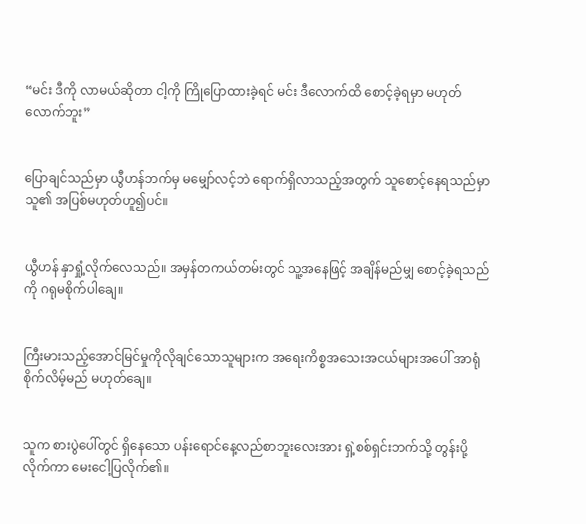“မင်း ဒီကို လာမယ်ဆိုတာ ငါ့ကို ကြိုပြောထားခဲ့ရင် မင်း ဒီလောက်ထိ စောင့်ခဲ့ရမှာ မဟုတ်လောက်ဘူး”


ပြောချင်သည်မှာ ယွီဟန်ဘက်မှ မမျှော်လင့်ဘဲ ရောက်ရှိလာသည့်အတွက် သူစောင့်နေရသည်မှာ သူ၏ အပြစ်မဟုတ်ဟူ၍ပင်။


ယွီဟန် နှာရှုံ့လိုက်လေသည်။ အမှန်တကယ်တမ်းတွင် သူ့အနေဖြင့် အချိန်မည်မျှ စောင့်ခဲ့ရသည်ကို ဂရုမစိုက်ပါချေ။


ကြီးမားသည့်အောင်မြင်မှုကိုလိုချင်သောသူများက အရေးကိစ္စအသေးအငယ်များအပေါ် အာရုံစိုက်လိမ့်မည် မဟုတ်ချေ။


သူက စားပွဲပေါ်တွင် ရှိနေသော ပန်းရောင်နေ့လည်စာဘူးလေးအား ရှဲ့စစ်ရှင်းဘက်သို့ တွန်းပို့လိုက်ကာ မေးငေါ့ပြလိုက်၏။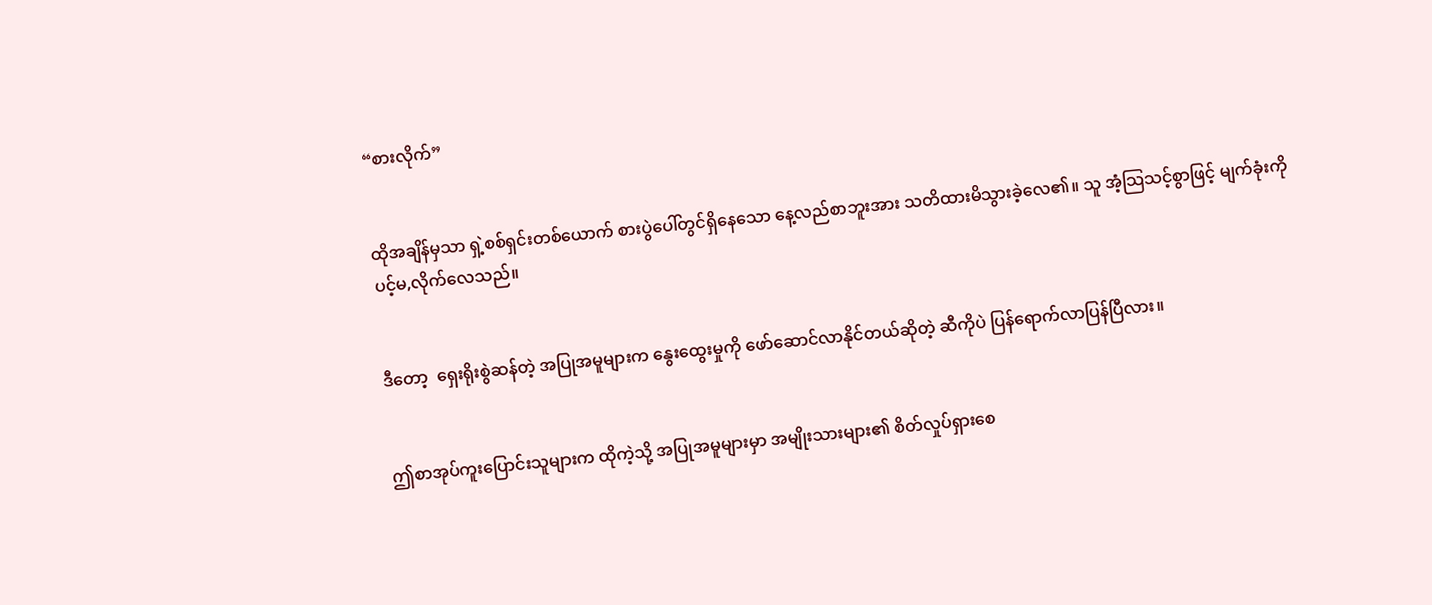“စားလိုက်”


ထိုအချိန်မှသာ ရှဲ့စစ်ရှင်းတစ်ယောက် စားပွဲပေါ်တွင်ရှိနေသော နေ့လည်စာဘူးအား သတိထားမိသွားခဲ့လေ၏။ သူ အံ့သြသင့်စွာဖြင့် မျက်ခုံးကို ပင့်မ,လိုက်လေသည်။


ဒီတော့  ရှေးရိုးစွဲဆန်တဲ့ အပြုအမူများက နွေးထွေးမှုကို ဖော်ဆောင်လာနိုင်တယ်ဆိုတဲ့ ဆီကိုပဲ ပြန်ရောက်လာပြန်ပြီလား။


ဤစာအုပ်ကူးပြောင်းသူများက ထိုကဲ့သို့ အပြုအမူများမှာ အမျိုးသားများ၏ စိတ်လှုပ်ရှားစေ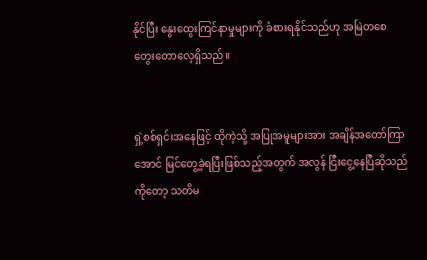နိုင်ပြီး နွေးထွေးကြင်နာမှုများကို ခံစားရနိုင်သည်ဟု အမြဲတစေ တွေးတောလေ့ရှိသည်။


ရှဲ့စစ်ရှင်းအနေဖြင့် ထိုကဲ့သို့ အပြုအမူများအား အချိန်အတော်ကြာအောင် မြင်တွေ့ခဲ့ရပြီးဖြစ်သည့်အတွက် အလွန် ငြီးငွေ့နေပြီဆိုသည်ကိုတော့ သတိမ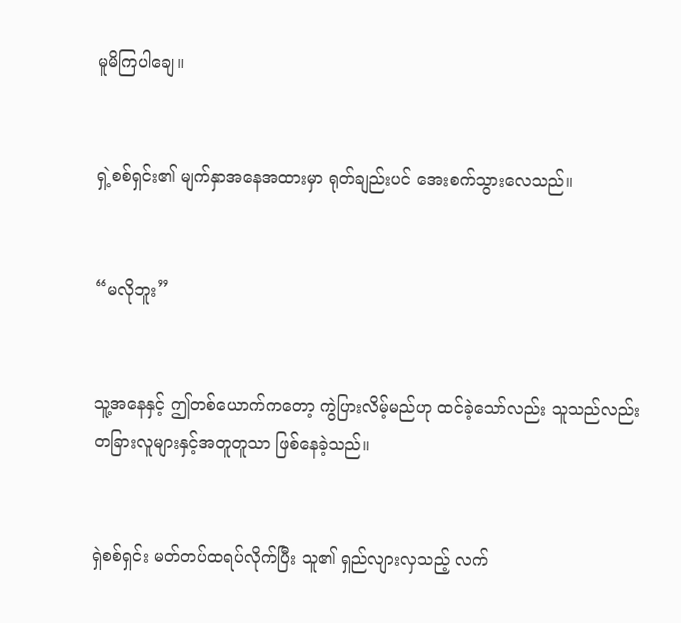မူမိကြပါချေ။


ရှဲ့စစ်ရှင်း၏ မျက်နှာအနေအထားမှာ ရုတ်ချည်းပင် အေးစက်သွားလေသည်။


“မလိုဘူး”


သူ့အနေနှင့် ဤတစ်ယောက်ကတော့ ကွဲပြားလိမ့်မည်ဟု ထင်ခဲ့သော်လည်း သူသည်လည်း တခြားလူများနှင့်အတူတူသာ ဖြစ်နေခဲ့သည်။


ရှဲစစ်ရှင်း မတ်တပ်ထရပ်လိုက်ပြီး သူ၏ ရှည်လျားလှသည့် လက်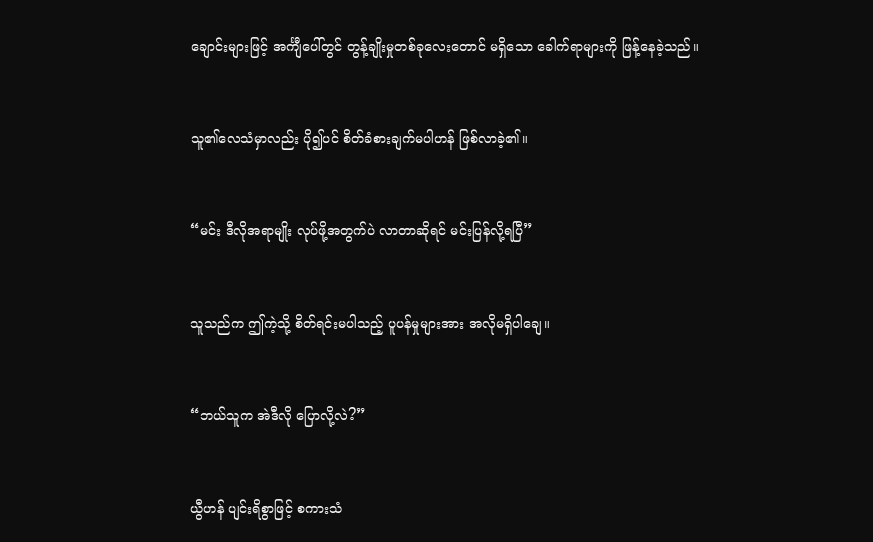ချောင်းများဖြင့် အင်္ကျီပေါ်တွင် တွန့်ချိုးမှုတစ်ခုလေးတောင် မရှိသော ခေါက်ရာများကို ဖြန့်နေခဲ့သည်။


သူ၏လေသံမှာလည်း ပို၍ပင် စိတ်ခံစားချက်မပါဟန် ဖြစ်လာခဲ့၏။


“မင်း ဒီလိုအရာမျိုး လုပ်ဖို့အတွက်ပဲ လာတာဆိုရင် မင်းပြန်လို့ရပြီ”


သူသည်က ဤကဲ့သို့ စိတ်ရင်းမပါသည့် ပူပန်မှုများအား အလိုမရှိပါချေ။


“ဘယ်သူက အဲဒီလို ပြောလို့လဲ?”


ယွီဟန် ပျင်းရိစွာဖြင့် စကားသံ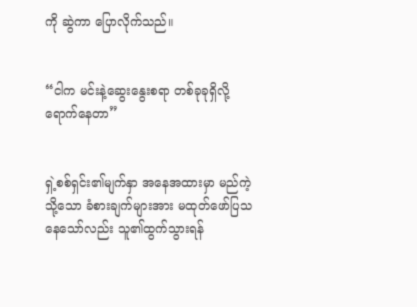ကို ဆွဲကာ ပြောလိုက်သည်။


“ငါက မင်းနဲ့ဆွေးနွေးစရာ တစ်ခုခုရှိလို့ ရောက်နေတာ”


ရှဲ့စစ်ရှင်း၏မျက်နှာ အနေအထားမှာ မည်ကဲ့သို့‌သော ခံစားချက်များအား မထုတ်ဖော်ပြသနေသော်လည်း သူ၏ထွက်သွားရန်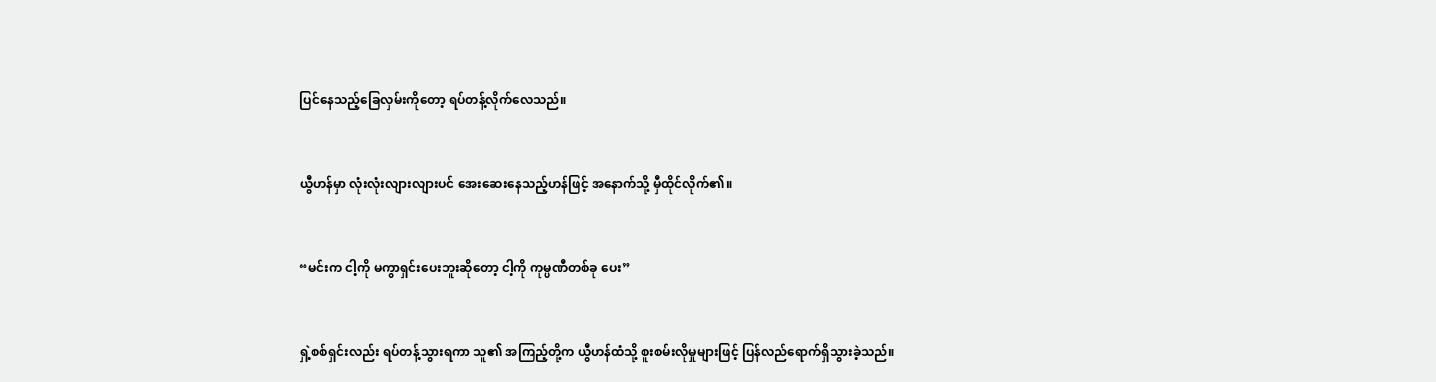ပြင်နေသည့်ခြေလှမ်းကိုတော့ ရပ်တန့်လိုက်လေသည်။


ယွီဟန်မှာ လုံးလုံးလျားလျားပင် အေးဆေးနေသည့်ဟန်ဖြင့် အနောက်သို့ မှီထိုင်လိုက်၏။


“မင်းက ငါ့ကို မကွာရှင်းပေးဘူးဆိုတော့ ငါ့ကို ကုမ္ပဏီတစ်ခု ပေး”


ရှဲ့စစ်ရှင်းလည်း ရပ်တန့်သွားရကာ သူ၏ အကြည့်တို့က ယွီဟန်ထံသို့ စူးစမ်းလိုမှုများဖြင့် ပြန်လည်ရောက်ရှိသွားခဲ့သည်။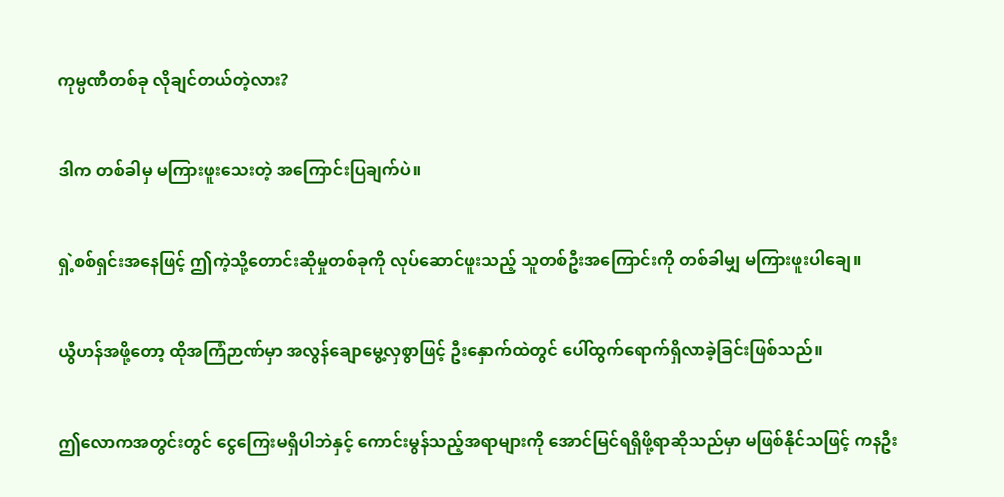ကုမ္ပဏီတစ်ခု လိုချင်တယ်တဲ့လား?


ဒါက တစ်ခါမှ မကြားဖူးသေးတဲ့ အကြောင်းပြချက်ပဲ။


ရှဲ့စစ်ရှင်းအနေဖြင့် ဤကဲ့သို့တောင်းဆိုမှုတစ်ခုကို လုပ်ဆောင်ဖူးသည့် သူတစ်ဦးအကြောင်းကို တစ်ခါမျှ မကြားဖူးပါချေ။


ယွီဟန်အဖို့တော့ ထိုအကြံဉာဏ်မှာ အလွန်ချောမွေ့လှစွာဖြင့် ဦးနှောက်ထဲတွင် ပေါ်ထွက်ရောက်ရှိလာခဲ့ခြင်းဖြစ်သည်။


ဤလောကအတွင်းတွင် ‌ငွေကြေးမရှိပါဘဲနှင့် ကောင်းမွန်သည့်အရာများကို အောင်မြင်ရရှိဖို့ရာဆိုသည်မှာ မဖြစ်နိုင်သဖြင့် ကနဦး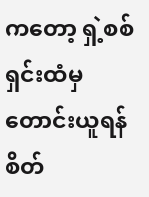ကတော့ ရှဲ့စစ်ရှင်းထံမှ တောင်းယူရန် စိတ်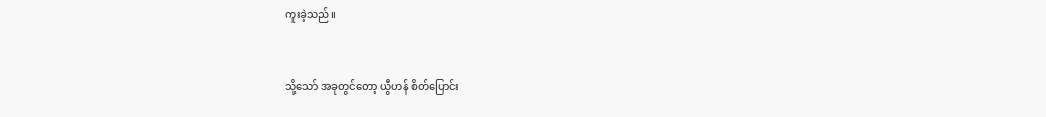ကူးခဲ့သည်။


သို့သော် အခုတွင်တော့ ယွီဟန် စိတ်ပြောင်း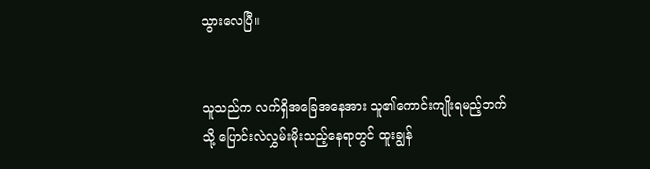သွားလေပြီ။


သူသည်က လက်ရှိအခြေအနေအား သူ၏ကောင်းကျိုးရမည့်ဘက်သို့ ပြောင်းလဲလွှမ်းမိုးသည့်နေရာတွင် ထူးချွန်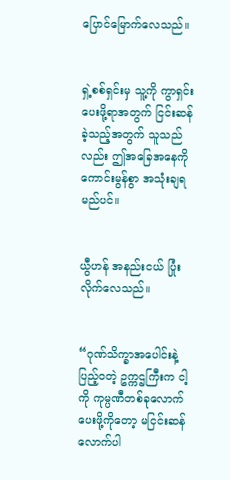ပြောင်မြောက်လေသည်။


ရှဲ့စစ်ရှင်းမှ သူ့ကို ကွာရှင်းပေးဖို့ရာအတွက် ငြင်းဆန်ခဲ့သည့်အတွက် သူသည်လည်း ဤအခြေအနေကို ကောင်းမွန်စွာ အသုံးချရမည်ပင်။


ယွီဟန် အနည်းငယ် ပြုံးလိုက်လေသည်။


“ဂုဏ်သိက္ခာအပေါင်းနဲ့ ပြည့်ဝတဲ့ ဥက္ကဌကြီးက ငါ့ကို ကုမ္ပဏီတစ်ခုလောက် ပေးဖို့ကိုတော့ မငြင်းဆန်လောက်ပါ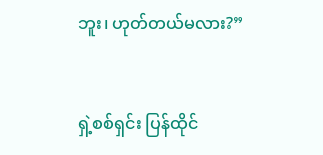ဘူး၊ ဟုတ်တယ်မလား?”


ရှဲ့စစ်ရှင်း ပြန်ထိုင်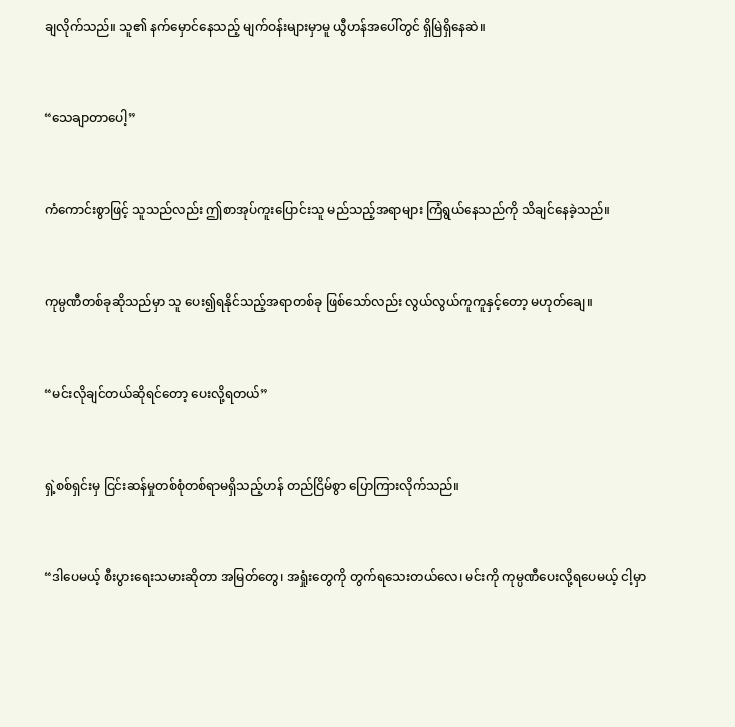ချလိုက်သည်။ သူ၏ နက်မှောင်နေသည့် မျက်ဝန်းများမှာမူ ယွီဟန်အ‌ပေါ်တွင် ရှိမြဲရှိနေဆဲ။


“သေချာတာပေါ့”


ကံကောင်းစွာဖြင့် သူသည်လည်း ဤစာအုပ်ကူးပြောင်းသူ မည်သည့်အရာများ ကြံရွယ်နေသည်ကို သိချင်နေခဲ့သည်။


ကုမ္ပဏီတစ်ခုဆိုသည်မှာ သူ ပေး၍ရနိုင်သည့်အရာတစ်ခု ဖြစ်သော်လည်း လွယ်လွယ်ကူကူနှင့်တော့ မဟုတ်ချေ။


“မင်းလိုချင်တယ်ဆိုရင်တော့ ပေးလို့ရတယ်”


ရှဲ့စစ်ရှင်းမှ ငြင်းဆန်မှုတစ်စုံတစ်ရာမရှိသည့်ဟန် တည်ငြိမ်စွာ ပြောကြားလိုက်သည်။


“ဒါပေမယ့် စီးပွားရေးသမားဆိုတာ အမြတ်တွေ၊ အရှုံးတွေကို တွက်ရ‌သေးတယ်လေ၊ မင်းကို ကုမ္ပဏီပေးလို့ရပေမယ့် ငါ့မှာ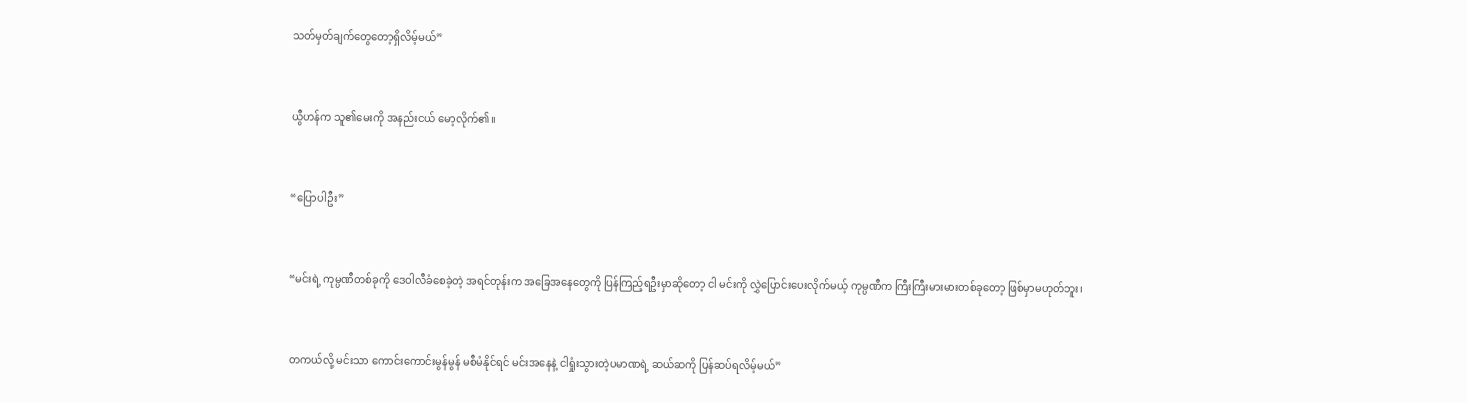သတ်မှတ်ချက်တွေတော့ရှိလိမ့်မယ်”


ယွီဟန်က သူ၏မေးကို အနည်းငယ် မော့လိုက်၏။


“ပြောပါဦး”


“မင်းရဲ့ ကုမ္ပဏီတစ်ခုကို ဒေဝါလီခံစေခဲ့တဲ့ အရင်တုန်းက အခြေအနေတွေကို ပြန်ကြည့်ရဦးမှာဆိုတော့ ငါ မင်းကို လွှဲပြောင်းပေးလိုက်မယ့် ကုမ္ပဏီက ကြီးကြီးမားမားတစ်ခုတော့ ဖြစ်မှာမဟုတ်ဘူး၊


တကယ်လို့ မင်းသာ ကောင်းကောင်းမွန်မွန် မစီမံနိုင်ရင် မင်းအနေနဲ့ ငါရှုံးသွားတဲ့ပမာဏရဲ့ ဆယ်ဆကို ပြန်ဆပ်ရလိမ့်မယ်”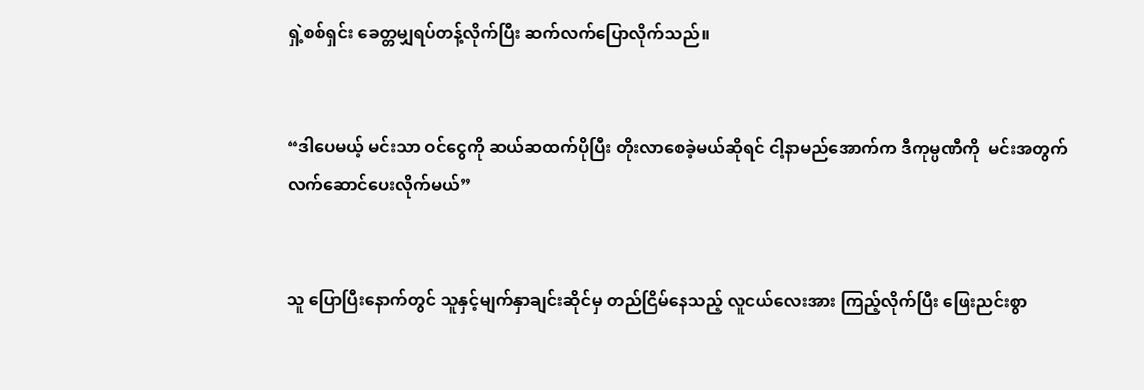ရှဲ့စစ်ရှင်း ခေတ္တမျှရပ်တန့်လိုက်ပြီး ဆက်လက်ပြောလိုက်သည်။


“ဒါပေမယ့် မင်းသာ ဝင်ငွေကို ဆယ်ဆထက်ပိုပြီး တိုးလာစေခဲ့မယ်ဆိုရင် ငါ့နာမည်အောက်က ဒီကုမ္ပဏီကို  မင်းအတွက် လက်ဆောင်ပေးလိုက်မယ်”


သူ ပြောပြီးနောက်တွင် သူနှင့်မျက်နှာချင်းဆိုင်မှ တည်ငြိမ်နေသည့် လူငယ်လေးအား ကြည့်လိုက်ပြီး ဖြေးညင်းစွာ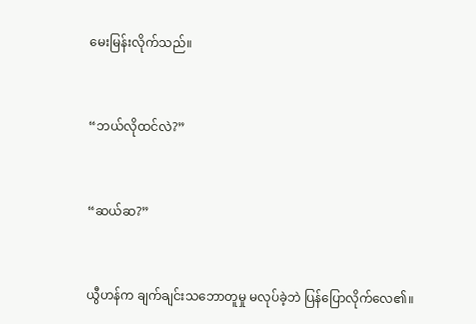မေးမြန်းလိုက်သည်။


“ဘယ်လိုထင်လဲ?”


“ဆယ်ဆ?”


ယွီဟန်က ချက်ချင်းသဘောတူမှု မလုပ်ခဲ့ဘဲ ပြန်ပြောလိုက်လေ၏။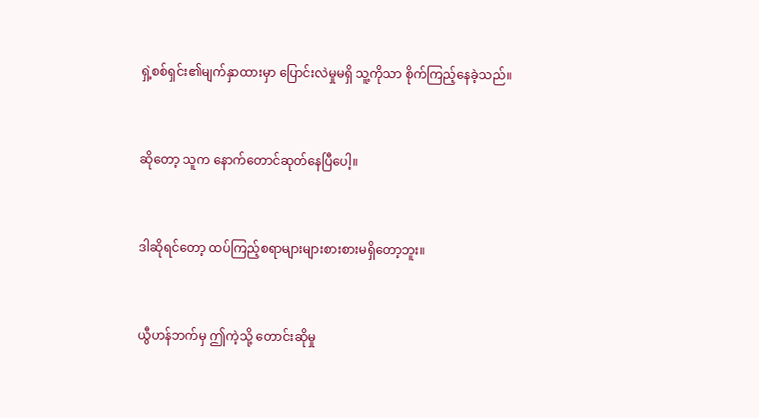ရှဲ့စစ်ရှင်း၏မျက်နှာထားမှာ ပြောင်းလဲမှုမရှိ သူ့ကိုသာ စိုက်ကြည့်နေခဲ့သည်။


ဆိုတော့ သူက နောက်တောင်ဆုတ်နေပြီပေါ့။


ဒါဆိုရင်တော့ ထပ်ကြည့်စရာများများစားစားမရှိတော့ဘူး။


ယွီဟန်ဘက်မှ ဤကဲ့သို့ တောင်းဆိုမှု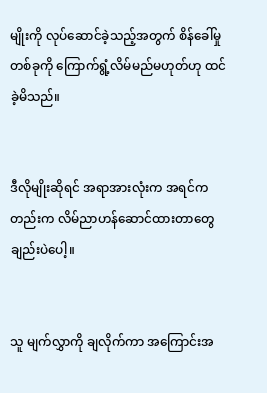မျိုးကို လုပ်ဆောင်ခဲ့သည့်အတွက် စိန်ခေါ်မှုတစ်ခုကို ကြောက်ရွံ့လိမ်မည်မဟုတ်ဟု ထင်ခဲ့မိသည်။


ဒီလိုမျိုးဆိုရင် အရာအားလုံးက အရင်ကတည်းက လိမ်ညာဟန်ဆောင်ထားတာတွေချည်းပဲပေါ့။


သူ မျက်လွှာကို ချလိုက်ကာ အကြောင်းအ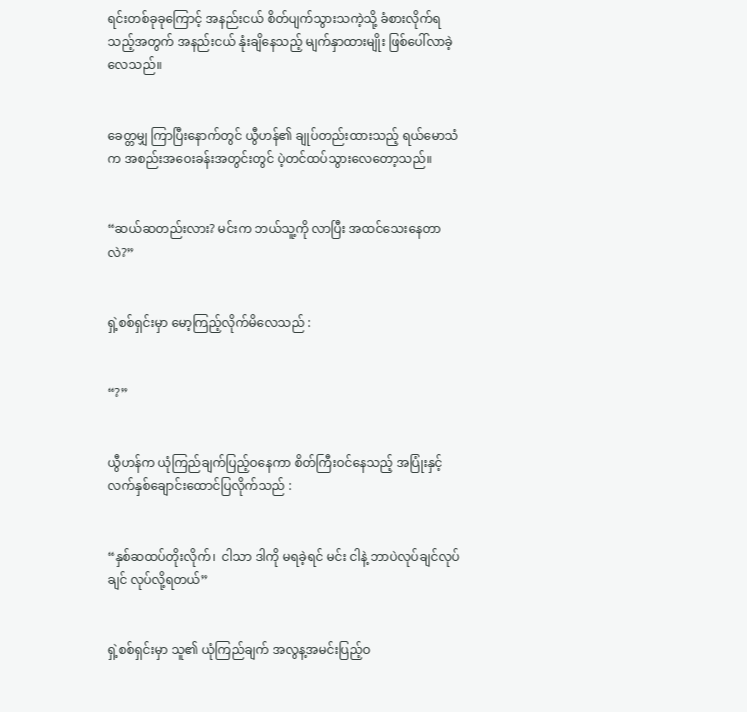ရင်းတစ်ခုခုကြောင့် အနည်းငယ် စိတ်ပျက်သွားသကဲ့သို့ ခံစားလိုက်ရသည့်အတွက် အနည်းငယ် နုံးချိနေသည့် မျက်နှာထားမျိုး ဖြစ်ပေါ်လာခဲ့လေသည်။


ခေတ္တမျှ ကြာပြီးနောက်တွင် ယွီဟန်၏ ချုပ်တည်းထားသည့် ရယ်မောသံက အစည်းအဝေးခန်းအတွင်းတွင် ပဲ့တင်ထပ်သွားလေတော့သည်။


“ဆယ်ဆတည်းလား? မင်းက ဘယ်သူ့ကို လာပြီး အထင်သေးနေတာလဲ?”


ရှဲ့စစ်ရှင်းမှာ မော့ကြည့်လိုက်မိလေသည် :


“?”


ယွီဟန်က ယုံကြည်ချက်ပြည့်ဝနေကာ စိတ်ကြီးဝင်နေသည့် အပြုံးနှင့် လက်နှစ်ချောင်းထောင်ပြလိုက်သည် :


“နှစ်ဆထပ်တိုးလိုက်၊  ငါသာ ဒါကို မရခဲ့ရင် မင်း ငါနဲ့ ဘာပဲလုပ်ချင်လုပ်ချင် လုပ်လို့ရတယ်”


ရှဲ့စစ်ရှင်းမှာ သူ၏ ယုံကြည်ချက် အလွန့အမင်းပြည့်ဝ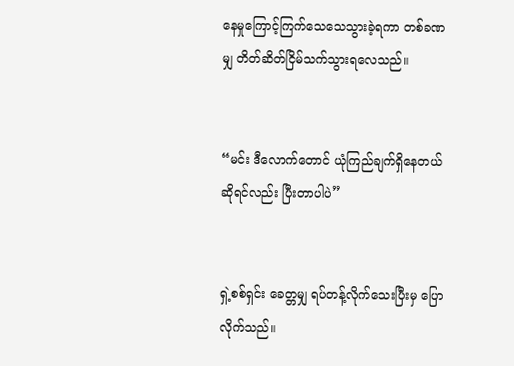နေမှုကြောင့်ကြက်သေသေသွားခဲ့ရကာ တစ်ခဏမျှ တိတ်ဆိတ်ငြိမ်သက်သွားရလေသည်။


“မင်း ဒီလောက်တောင် ယုံကြည်ချက်ရှိနေတယ်ဆိုရင်လည်း ပြီးတာပါပဲ”


ရှဲ့စစ်ရှင်း ခေတ္တမျှ ရပ်တန့်လိုက်သေးပြီးမှ ပြောလိုက်သည်။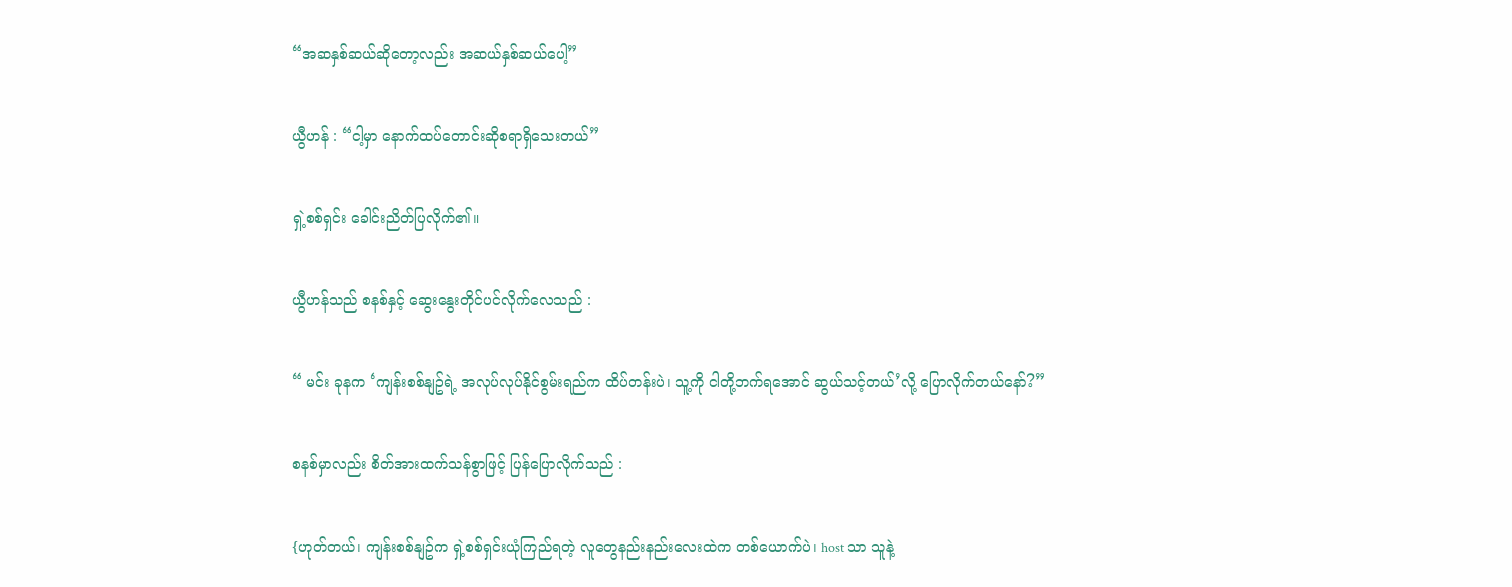“အဆနှစ်ဆယ်ဆိုတော့လည်း အဆယ်နှစ်ဆယ်ပေါ့”


ယွီဟန် : “ငါ့မှာ နောက်ထပ်တောင်းဆိုစရာရှိသေးတယ်”


ရှဲ့စစ်ရှင်း ခေါင်းညိတ်ပြလိုက်၏။


ယွီဟန်သည် စနစ်နှင့် ဆွေးနွေးတိုင်ပင်လိုက်လေသည် :


“ မင်း ခုနက ‘ကျန်းစစ်နျဥ်ရဲ့ အလုပ်လုပ်နိုင်စွမ်းရည်က ထိပ်တန်းပဲ၊ သူ့ကို ငါတို့ဘက်ရအောင် ဆွယ်သင့်တယ်’လို့ ပြောလိုက်တယ်နော်?”


စနစ်မှာလည်း စိတ်အားထက်သန်စွာဖြင့် ပြန်ပြောလိုက်သည် :


{ဟုတ်တယ်၊ ကျန်းစစ်နျဥ်က ရှဲ့စစ်ရှင်းယုံကြည်ရတဲ့ လူတွေနည်းနည်းလေးထဲက တစ်ယောက်ပဲ၊ host သာ သူနဲ့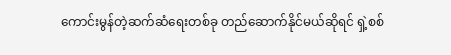ကောင်းမွန်တဲ့ဆက်ဆံရေးတစ်ခု တည်ဆောက်နိုင်မယ်ဆိုရင် ရှဲ့စစ်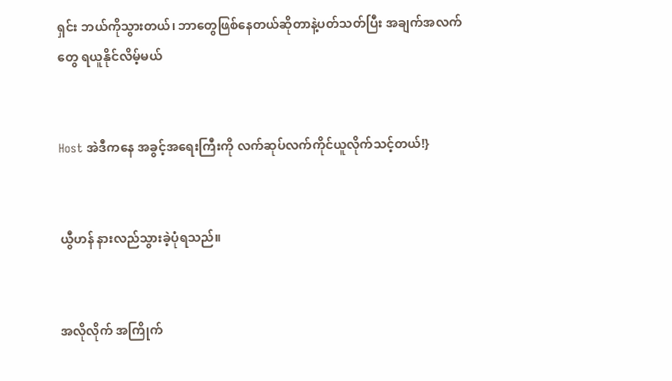ရှင်း ဘယ်ကိုသွားတယ်၊ ဘာတွေဖြစ်နေတယ်ဆိုတာနဲ့ပတ်သတ်ပြီး အချက်အလက်တွေ ရယူနိုင်လိမ့်မယ်


Host အဲဒီကနေ အခွင့်အရေးကြီးကို လက်ဆုပ်လက်ကိုင်ယူလိုက်သင့်တယ်!}


ယွီဟန် နားလည်သွားခဲ့ပုံရသည်။


အလိုလိုက် အကြိုက်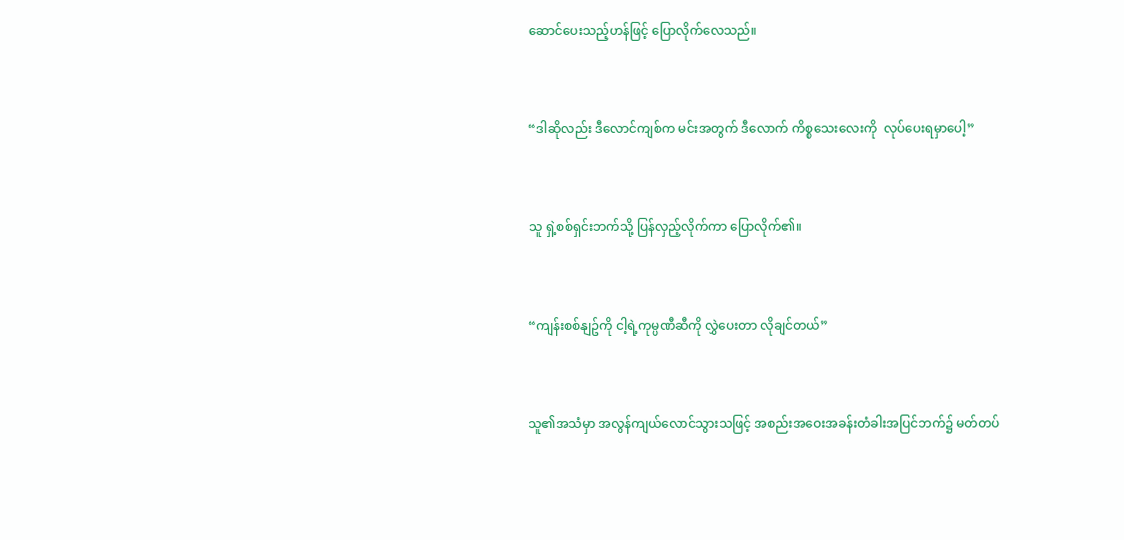ဆောင်ပေးသည့်ဟန်ဖြင့် ပြောလိုက်လေသည်။


“ဒါဆိုလည်း ဒီလောင်ကျစ်က မင်းအတွက် ဒီလောက် ကိစ္စသေးလေးကို  လုပ်ပေးရမှာပေါ့”


သူ ရှဲ့စစ်ရှင်းဘက်သို့ ပြန်လှည့်လိုက်ကာ ပြောလိုက်၏။


“ကျန်းစစ်နျဥ်ကို ငါ့ရဲ့ကုမ္ပဏီဆီကို လွှဲပေးတာ လိုချင်တယ်”


သူ၏အသံမှာ အလွန်ကျယ်လောင်သွားသဖြင့် အစည်းအဝေးအခန်းတံခါးအပြင်ဘက်၌ မတ်တပ်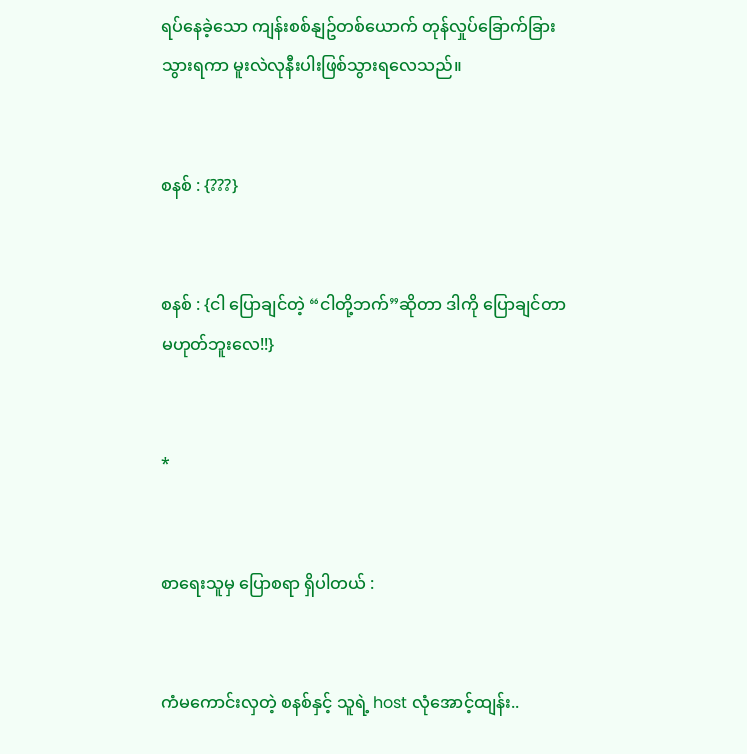ရပ်နေခဲ့သော ကျန်းစစ်နျဥ်တစ်ယောက် တုန်လှုပ်ခြောက်ခြားသွားရကာ မူးလဲလုနီးပါးဖြစ်သွားရလေသည်။


စနစ် : {???}


စနစ် : {ငါ ပြောချင်တဲ့ “ငါတို့ဘက်”ဆိုတာ ဒါကို ပြောချင်တာမဟုတ်ဘူးလေ!!}


*


စာရေးသူမှ ပြောစရာ ရှိပါတယ် :


ကံမကောင်းလှတဲ့ စနစ်နှင့် သူရဲ့ host လုံအောင့်ထျန်း..